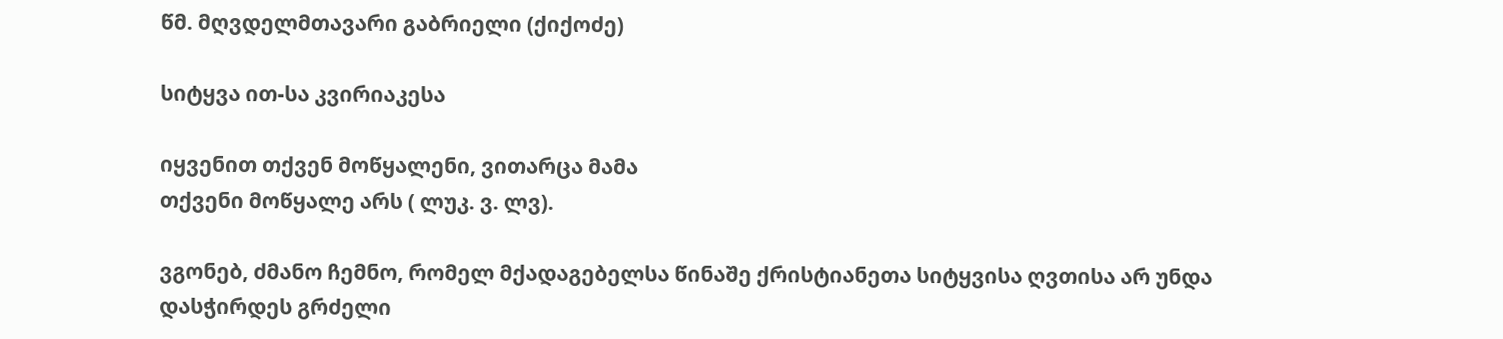წმ. მღვდელმთავარი გაბრიელი (ქიქოძე)

სიტყვა ით-სა კვირიაკესა

იყვენით თქვენ მოწყალენი, ვითარცა მამა
თქვენი მოწყალე არს ( ლუკ. ვ. ლვ).

ვგონებ, ძმანო ჩემნო, რომელ მქადაგებელსა წინაშე ქრისტიანეთა სიტყვისა ღვთისა არ უნდა დასჭირდეს გრძელი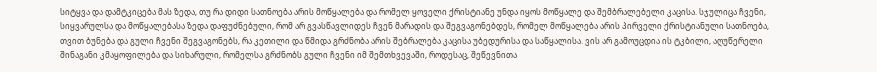სიტყვა და დამტკიცება მას ზედა, თუ რა დიდი სათნოება არის მოწყალება და რომელ ყოველი ქრისტიანე უნდა იყოს მოწყალე და შემბრალებელი კაცისა. სჯულიცა ჩვენი, სიყვარულსა და მოწყალებასა ზედა დაფუძნებული, რომ არ გვასწავლიდეს ჩვენ მარადის და შეგვაგონებდეს, რომელ მოწყალება არის პირველი ქრისტიანული სათნოება, თვით ბუნება და გული ჩვენი შეგვაგონებს, რა კეთილი და წმიდა გრძნობა არის შებრალება კაცისა უბედურისა და საწყალისა. ვის არ გამოუცდია ის ტკბილი, აღუწერელი შინაგანი კმაყოფილება და სიხარული, რომელსა გრძნობს გული ჩვენი იმ შემთხვევაში, როდესაც, შეწევნითა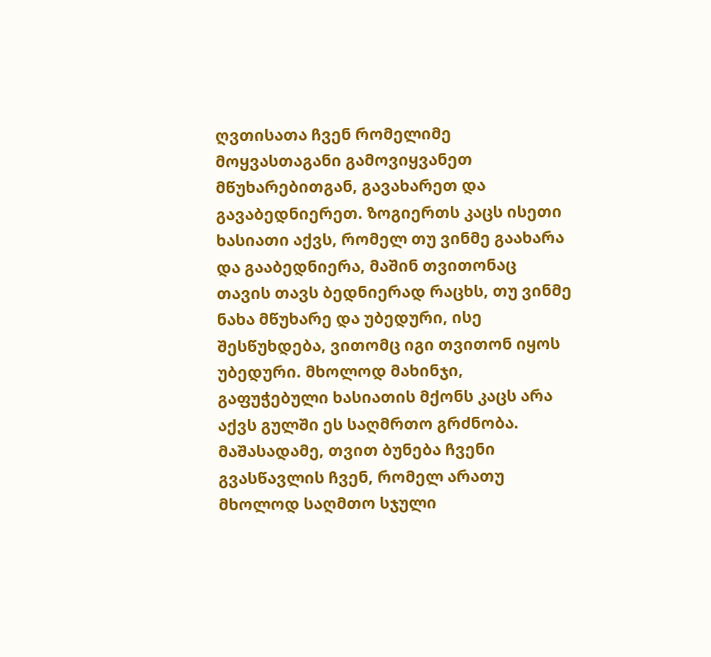ღვთისათა ჩვენ რომელიმე მოყვასთაგანი გამოვიყვანეთ მწუხარებითგან, გავახარეთ და გავაბედნიერეთ. ზოგიერთს კაცს ისეთი ხასიათი აქვს, რომელ თუ ვინმე გაახარა და გააბედნიერა, მაშინ თვითონაც თავის თავს ბედნიერად რაცხს, თუ ვინმე ნახა მწუხარე და უბედური, ისე შესწუხდება, ვითომც იგი თვითონ იყოს უბედური. მხოლოდ მახინჯი, გაფუჭებული ხასიათის მქონს კაცს არა აქვს გულში ეს საღმრთო გრძნობა. მაშასადამე, თვით ბუნება ჩვენი გვასწავლის ჩვენ, რომელ არათუ მხოლოდ საღმთო სჯული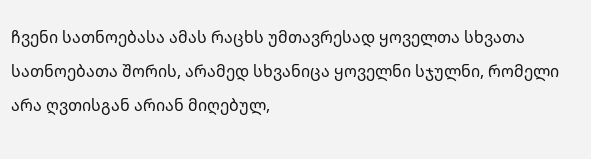ჩვენი სათნოებასა ამას რაცხს უმთავრესად ყოველთა სხვათა სათნოებათა შორის, არამედ სხვანიცა ყოველნი სჯულნი, რომელი არა ღვთისგან არიან მიღებულ,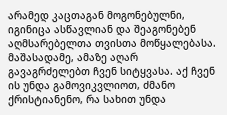არამედ კაცთაგან მოგონებულნი, იგინიცა ასწავლიან და შეაგონებენ აღმსარებელთა თვისთა მოწყალებასა. მაშასადამე, ამაზე აღარ გავაგრძელებთ ჩვენ სიტყვასა. აქ ჩვენ ის უნდა გამოვიკვლიოთ, ძმანო ქრისტიანენო, რა სახით უნდა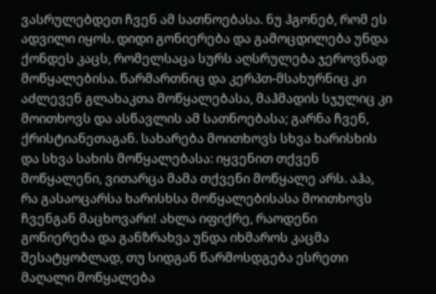ვასრულებდეთ ჩვენ ამ სათნოებასა. ნუ ჰგონებ, რომ ეს ადვილი იყოს. დიდი გონიერება და გამოცდილება უნდა ქონდეს კაცს, რომელსაცა სურს აღსრულება ჯეროვნად მოწყალებისა. წარმართნიც და კერპთ-მსახურნიც კი აძლევენ გლახაკთა მოწყალებასა, მაჰმადის სჯულიც კი მოითხოვს და ასწავლის ამ სათნოებასა; გარნა ჩვენ, ქრისტიანეთაგან. სახარება მოითხოვს სხვა ხარისხის და სხვა სახის მოწყალებასა: იყვენით თქვენ მოწყალენი, ვითარცა მამა თქვენი მოწყალე არს. აჰა, რა გასაოცარსა ხარისხსა მოწყალებისასა მოითხოვს ჩვენგან მაცხოვარი! ახლა იფიქრე, რაოდენი გონიერება და განზრახვა უნდა იხმაროს კაცმა შესატყობლად, თუ სიდგან წარმოსდგება ესრეთი მაღალი მოწყალება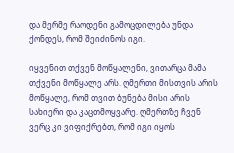და მერმე რაოდენი გამოცდილება უნდა ქონდეს, რომ შეიძინოს იგი.

იყვენით თქვენ მოწყალენი, ვითარცა მამა თქვენი მოწყალე არს. ღმერთი მისთვის არის მოწყალე, რომ თვით ბუნება მისი არის სახიერი და კაცთმოყვარე. ღმერთზე ჩვენ ვერც კი ვიფიქრებთ, რომ იგი იყოს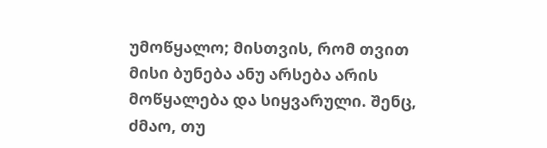უმოწყალო; მისთვის, რომ თვით მისი ბუნება ანუ არსება არის მოწყალება და სიყვარული. შენც, ძმაო, თუ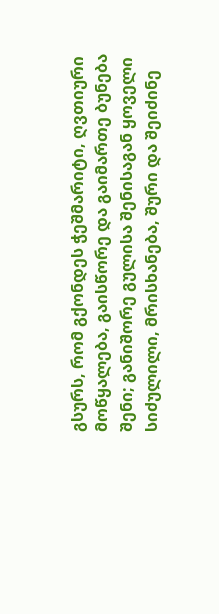გსურს, რომ გქონდეს ჭეშმარიტი, ღვთიური მოწყალება, გაისწორე და გაიმართე ბუნება შენი; განიშორე გულისა შენისაგან ყოველი სიძულილი, მრისხანება, შური და შეიძინე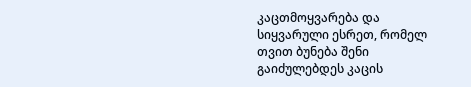კაცთმოყვარება და სიყვარული ესრეთ, რომელ თვით ბუნება შენი გაიძულებდეს კაცის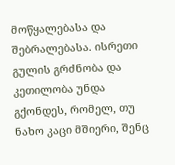მოწყალებასა და შებრალებასა. ისრეთი გულის გრძნობა და კეთილობა უნდა გქონდეს, რომელ, თუ ნახო კაცი მშიერი, შენც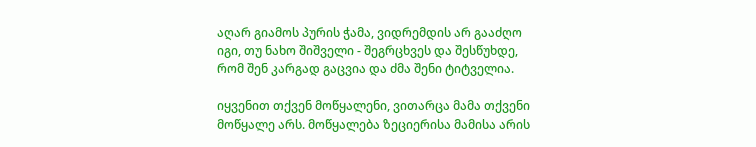აღარ გიამოს პურის ჭამა, ვიდრემდის არ გააძღო იგი, თუ ნახო შიშველი - შეგრცხვეს და შესწუხდე, რომ შენ კარგად გაცვია და ძმა შენი ტიტველია.

იყვენით თქვენ მოწყალენი, ვითარცა მამა თქვენი მოწყალე არს. მოწყალება ზეციერისა მამისა არის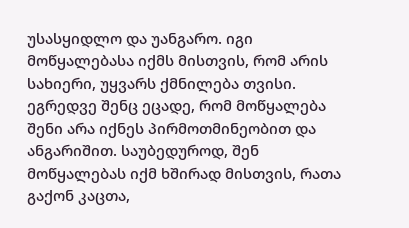უსასყიდლო და უანგარო. იგი მოწყალებასა იქმს მისთვის, რომ არის სახიერი, უყვარს ქმნილება თვისი. ეგრედვე შენც ეცადე, რომ მოწყალება შენი არა იქნეს პირმოთმინეობით და ანგარიშით. საუბედუროდ, შენ მოწყალებას იქმ ხშირად მისთვის, რათა გაქონ კაცთა,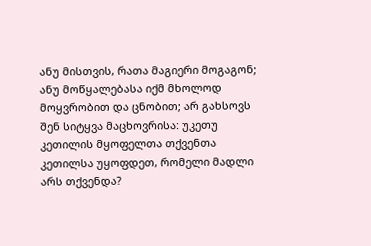ანუ მისთვის, რათა მაგიერი მოგაგონ; ანუ მოწყალებასა იქმ მხოლოდ მოყვრობით და ცნობით; არ გახსოვს შენ სიტყვა მაცხოვრისა: უკეთუ კეთილის მყოფელთა თქვენთა კეთილსა უყოფდეთ, რომელი მადლი არს თქვენდა?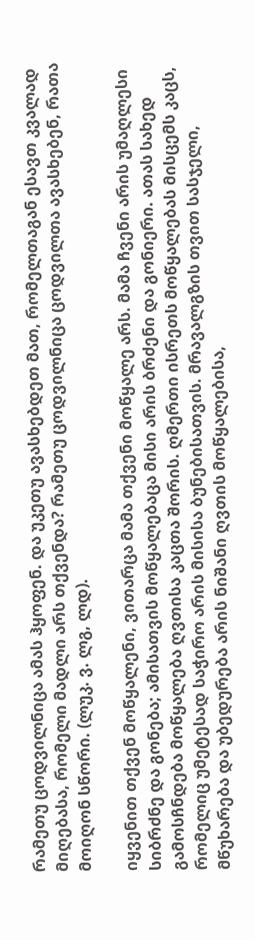რამეთუ ცოდვილნიცა ამას ჰყოფენ. და უკეთუ ავასხებდეთ მათ, რომელთაგან ესავთ კვალად მიღებასა, რომელი მადლი არს თქვენდა? რამეთუ ცოდვილნიცა ცოდვილთა ავასხებენ, რათა მოიღონ სწორი. (ლუკ. ვ. ლგ, ლდ).

იყვენით თქვენ მოწყალენი, ვითარცა მამა თქვენი მოწყალე არს. მამა ჩვენი არის უმაღლესი სიბრძნე და გონება; ამისათვის მოწყალებაცა მისი არის ბრძენი და გონიერი. ათას სახედ გამოსჩნდება მოწყალება ღვთისა კაცთა შორის. ღმერთი ისრეთს მოწყალებას მისცემს კაცს, რომელიც უმეტესად საჭირო არის მისისა ბუნებისათვის. მრავალგზის თვით სასჯელი, მწუხარება და უბედურება არის ნიშანი ღვთის მოწყალებისა,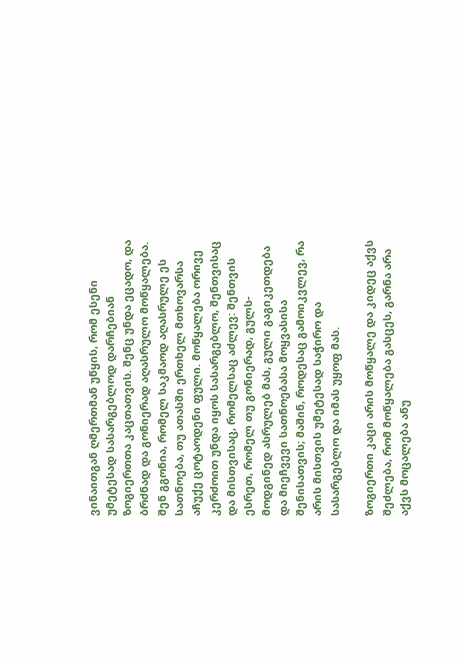ვინაითგან ღმერთმან უწყის, რომ ესენი უმეტესად სასარგებლოდ დარჩებიან ზოგიერთთა კაცთათვის. შენც უნდა ეცადო, და ბრძნად და გონიერად აღასრულო მოწყალება. შენ გგონია, რომელ საკმაოდ აღასრულე ეს სათნოება, თუ ათასში ერთხელ მთხოვარსა აჩუქე ცოტაოდენი ფული. მოწყალება ორივე კერძოით უნდა იყოს სასარგებლო, შენთვისაც და მისთვისაც, რომელსაც აძლევ: შენთვის ესრეთ, რომელ თუ გონიერად, გულს-მოდგინედ ასრულებ მას, გული გაგიკეთდება და მიეჩვევი სათნოებასა მოყვასისა შენისათვის; მაშინ, როდესაც გამოიკვლევ, რა არის მისთვის უმეტესად საჭირო და სასარგებლო და იმას უყოფ მას.

ზოგიერთი კაცი არის მოწყალე და კიდეც აქვს შეძლება, რომ მოწყალება გასცეს, გარნა არა აქვს მოცალება ანუ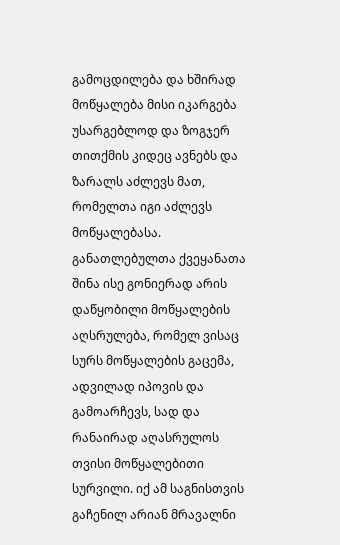გამოცდილება და ხშირად მოწყალება მისი იკარგება უსარგებლოდ და ზოგჯერ თითქმის კიდეც ავნებს და ზარალს აძლევს მათ, რომელთა იგი აძლევს მოწყალებასა. განათლებულთა ქვეყანათა შინა ისე გონიერად არის დაწყობილი მოწყალების აღსრულება, რომელ ვისაც სურს მოწყალების გაცემა, ადვილად იპოვის და გამოარჩევს, სად და რანაირად აღასრულოს თვისი მოწყალებითი სურვილი. იქ ამ საგნისთვის გაჩენილ არიან მრავალნი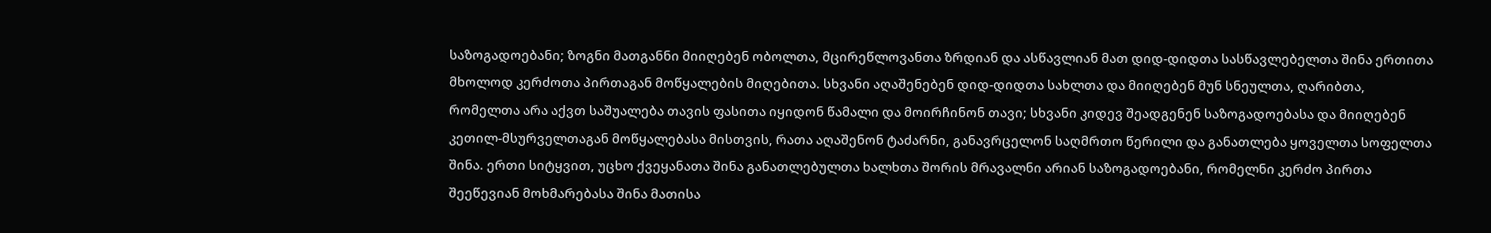საზოგადოებანი; ზოგნი მათგანნი მიიღებენ ობოლთა, მცირეწლოვანთა ზრდიან და ასწავლიან მათ დიდ-დიდთა სასწავლებელთა შინა ერთითა მხოლოდ კერძოთა პირთაგან მოწყალების მიღებითა. სხვანი აღაშენებენ დიდ-დიდთა სახლთა და მიიღებენ მუნ სნეულთა, ღარიბთა, რომელთა არა აქვთ საშუალება თავის ფასითა იყიდონ წამალი და მოირჩინონ თავი; სხვანი კიდევ შეადგენენ საზოგადოებასა და მიიღებენ კეთილ-მსურველთაგან მოწყალებასა მისთვის, რათა აღაშენონ ტაძარნი, განავრცელონ საღმრთო წერილი და განათლება ყოველთა სოფელთა შინა. ერთი სიტყვით, უცხო ქვეყანათა შინა განათლებულთა ხალხთა შორის მრავალნი არიან საზოგადოებანი, რომელნი კერძო პირთა შეეწევიან მოხმარებასა შინა მათისა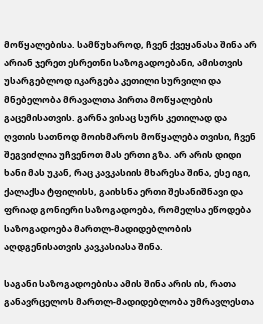მოწყალებისა. სამწუხაროდ, ჩვენ ქვეყანასა შინა არ არიან ჯერეთ ესრეთნი საზოგადოებანი, ამისთვის უსარგებლოდ იკარგება კეთილი სურვილი და მნებელობა მრავალთა პირთა მოწყალების გაცემისათვის. გარნა ვისაც სურს კეთილად და ღვთის სათნოდ მოიხმაროს მოწყალება თვისი, ჩვენ შეგვიძლია უჩვენოთ მას ერთი გზა. არ არის დიდი ხანი მას უკან, რაც კავკასიის მხარესა შინა, ესე იგი, ქალაქსა ტფილისს, გაიხსნა ერთი შესანიშნავი და ფრიად გონიერი საზოგადოება, რომელსა ეწოდება საზოგადოება მართლ-მადიდებლობის აღდგენისათვის კავკასიასა შინა.

საგანი საზოგადოებისა ამის შინა არის ის, რათა განავრცელოს მართლ-მადიდებლობა უმრავლესთა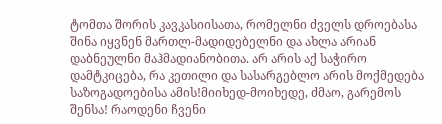ტომთა შორის კავკასიისათა, რომელნი ძველს დროებასა შინა იყვნენ მართლ-მადიდებელნი და ახლა არიან დაბნეულნი მაჰმადიანობითა. არ არის აქ საჭირო დამტკიცება, რა კეთილი და სასარგებლო არის მოქმედება საზოგადოებისა ამის!მიიხედ-მოიხედე, ძმაო, გარემოს შენსა! რაოდენი ჩვენი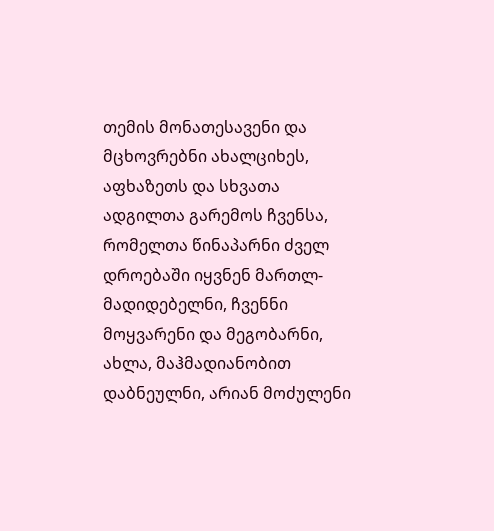თემის მონათესავენი და მცხოვრებნი ახალციხეს, აფხაზეთს და სხვათა ადგილთა გარემოს ჩვენსა, რომელთა წინაპარნი ძველ დროებაში იყვნენ მართლ-მადიდებელნი, ჩვენნი მოყვარენი და მეგობარნი, ახლა, მაჰმადიანობით დაბნეულნი, არიან მოძულენი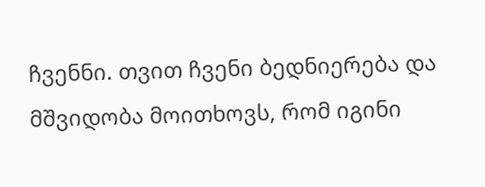ჩვენნი. თვით ჩვენი ბედნიერება და მშვიდობა მოითხოვს, რომ იგინი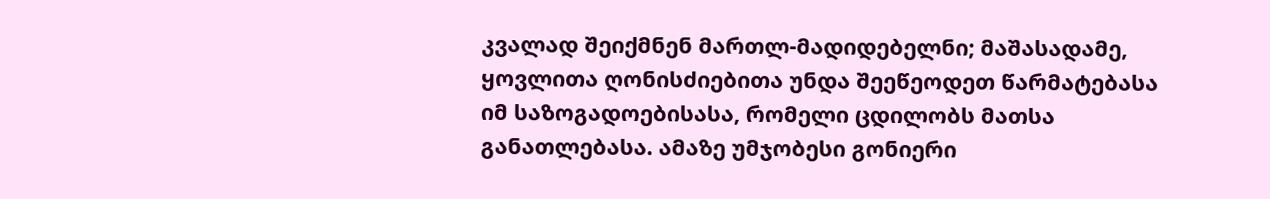კვალად შეიქმნენ მართლ-მადიდებელნი; მაშასადამე, ყოვლითა ღონისძიებითა უნდა შეეწეოდეთ წარმატებასა იმ საზოგადოებისასა, რომელი ცდილობს მათსა განათლებასა. ამაზე უმჯობესი გონიერი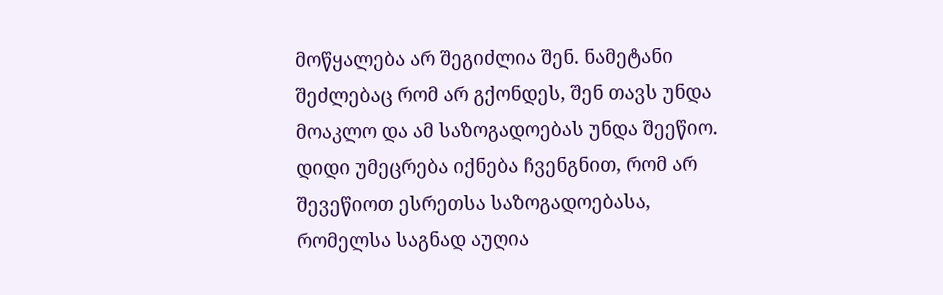მოწყალება არ შეგიძლია შენ. ნამეტანი შეძლებაც რომ არ გქონდეს, შენ თავს უნდა მოაკლო და ამ საზოგადოებას უნდა შეეწიო. დიდი უმეცრება იქნება ჩვენგნით, რომ არ შევეწიოთ ესრეთსა საზოგადოებასა, რომელსა საგნად აუღია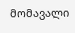მომავალი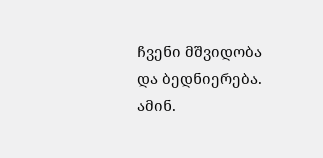ჩვენი მშვიდობა და ბედნიერება. ამინ.